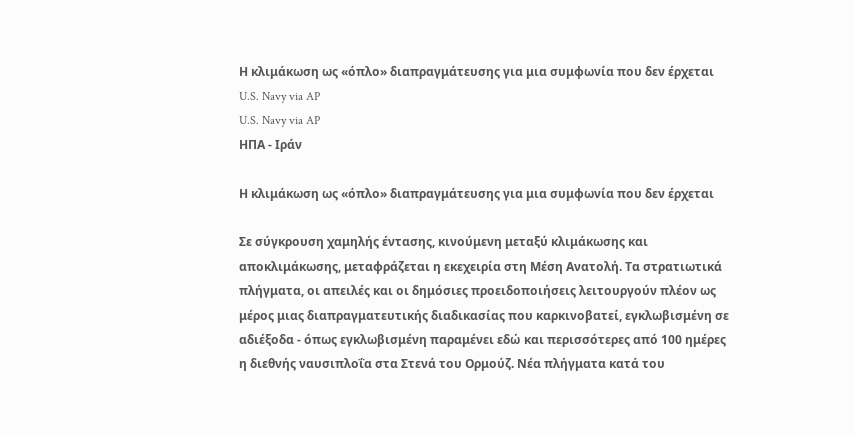Η κλιμάκωση ως «όπλο» διαπραγμάτευσης για μια συμφωνία που δεν έρχεται
U.S. Navy via AP
U.S. Navy via AP
ΗΠΑ - Ιράν

Η κλιμάκωση ως «όπλο» διαπραγμάτευσης για μια συμφωνία που δεν έρχεται

Σε σύγκρουση χαμηλής έντασης, κινούμενη μεταξύ κλιμάκωσης και αποκλιμάκωσης, μεταφράζεται η εκεχειρία στη Μέση Ανατολή. Τα στρατιωτικά πλήγματα, οι απειλές και οι δημόσιες προειδοποιήσεις λειτουργούν πλέον ως μέρος μιας διαπραγματευτικής διαδικασίας που καρκινοβατεί, εγκλωβισμένη σε αδιέξοδα - όπως εγκλωβισμένη παραμένει εδώ και περισσότερες από 100 ημέρες η διεθνής ναυσιπλοΐα στα Στενά του Ορμούζ. Νέα πλήγματα κατά του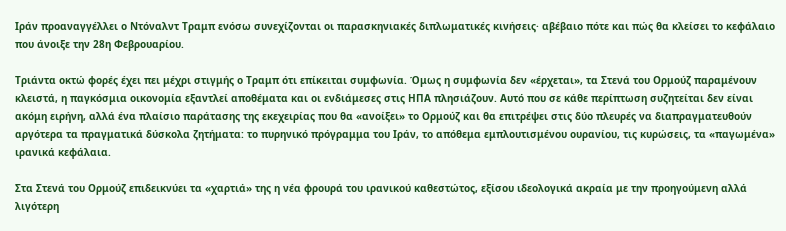Ιράν προαναγγέλλει ο Ντόναλντ Τραμπ ενόσω συνεχίζονται οι παρασκηνιακές διπλωματικές κινήσεις· αβέβαιο πότε και πώς θα κλείσει το κεφάλαιο που άνοιξε την 28η Φεβρουαρίου.

Τριάντα οκτώ φορές έχει πει μέχρι στιγμής ο Τραμπ ότι επίκειται συμφωνία. Όμως η συμφωνία δεν «έρχεται», τα Στενά του Ορμούζ παραμένουν κλειστά, η παγκόσμια οικονομία εξαντλεί αποθέματα και οι ενδιάμεσες στις ΗΠΑ πλησιάζουν. Αυτό που σε κάθε περίπτωση συζητείται δεν είναι ακόμη ειρήνη, αλλά ένα πλαίσιο παράτασης της εκεχειρίας που θα «ανοίξει» το Ορμούζ και θα επιτρέψει στις δύο πλευρές να διαπραγματευθούν αργότερα τα πραγματικά δύσκολα ζητήματα: το πυρηνικό πρόγραμμα του Ιράν, το απόθεμα εμπλουτισμένου ουρανίου, τις κυρώσεις, τα «παγωμένα» ιρανικά κεφάλαια.

Στα Στενά του Ορμούζ επιδεικνύει τα «χαρτιά» της η νέα φρουρά του ιρανικού καθεστώτος, εξίσου ιδεολογικά ακραία με την προηγούμενη αλλά λιγότερη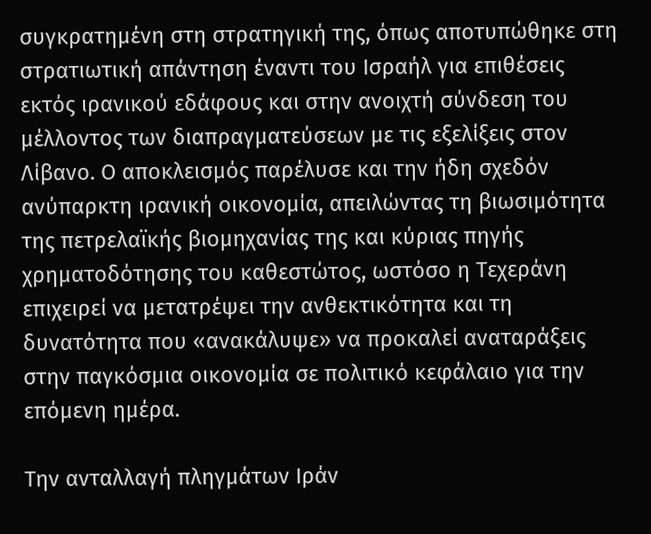συγκρατημένη στη στρατηγική της, όπως αποτυπώθηκε στη στρατιωτική απάντηση έναντι του Ισραήλ για επιθέσεις εκτός ιρανικού εδάφους και στην ανοιχτή σύνδεση του μέλλοντος των διαπραγματεύσεων με τις εξελίξεις στον Λίβανο. Ο αποκλεισμός παρέλυσε και την ήδη σχεδόν ανύπαρκτη ιρανική οικονομία, απειλώντας τη βιωσιμότητα της πετρελαϊκής βιομηχανίας της και κύριας πηγής χρηματοδότησης του καθεστώτος, ωστόσο η Τεχεράνη επιχειρεί να μετατρέψει την ανθεκτικότητα και τη δυνατότητα που «ανακάλυψε» να προκαλεί αναταράξεις στην παγκόσμια οικονομία σε πολιτικό κεφάλαιο για την επόμενη ημέρα.

Την ανταλλαγή πληγμάτων Ιράν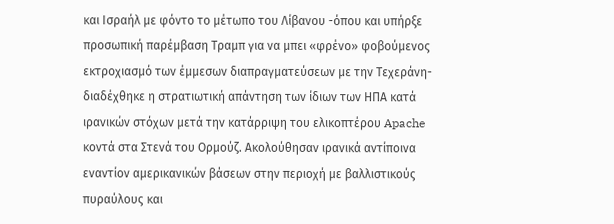και Ισραήλ με φόντο το μέτωπο του Λίβανου -όπου και υπήρξε προσωπική παρέμβαση Τραμπ για να μπει «φρένο» φοβούμενος εκτροχιασμό των έμμεσων διαπραγματεύσεων με την Τεχεράνη- διαδέχθηκε η στρατιωτική απάντηση των ίδιων των ΗΠΑ κατά ιρανικών στόχων μετά την κατάρριψη του ελικοπτέρου Apache κοντά στα Στενά του Ορμούζ. Ακολούθησαν ιρανικά αντίποινα εναντίον αμερικανικών βάσεων στην περιοχή με βαλλιστικούς πυραύλους και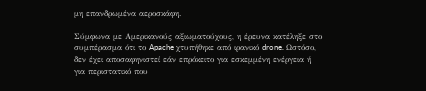μη επανδρωμένα αεροσκάφη.

Σύμφωνα με Αμερικανούς αξιωματούχους, η έρευνα κατέληξε στο συμπέρασμα ότι το Apache χτυπήθηκε από ιρανικό drone. Ωστόσο, δεν έχει αποσαφηνιστεί εάν επρόκειτο για εσκεμμένη ενέργεια ή για περιστατικό που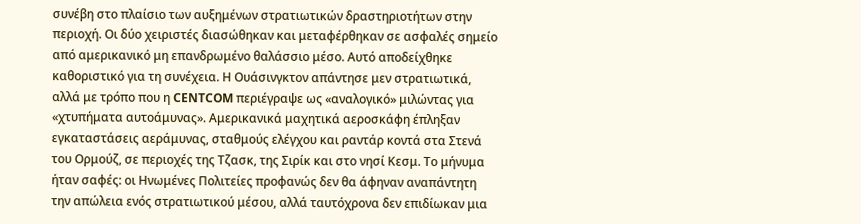συνέβη στο πλαίσιο των αυξημένων στρατιωτικών δραστηριοτήτων στην περιοχή. Οι δύο χειριστές διασώθηκαν και μεταφέρθηκαν σε ασφαλές σημείο από αμερικανικό μη επανδρωμένο θαλάσσιο μέσο. Αυτό αποδείχθηκε καθοριστικό για τη συνέχεια. Η Ουάσινγκτον απάντησε μεν στρατιωτικά, αλλά με τρόπο που η CENTCOM περιέγραψε ως «αναλογικό» μιλώντας για «χτυπήματα αυτοάμυνας». Αμερικανικά μαχητικά αεροσκάφη έπληξαν εγκαταστάσεις αεράμυνας, σταθμούς ελέγχου και ραντάρ κοντά στα Στενά του Ορμούζ, σε περιοχές της Τζασκ, της Σιρίκ και στο νησί Κεσμ. Το μήνυμα ήταν σαφές: οι Ηνωμένες Πολιτείες προφανώς δεν θα άφηναν αναπάντητη την απώλεια ενός στρατιωτικού μέσου, αλλά ταυτόχρονα δεν επιδίωκαν μια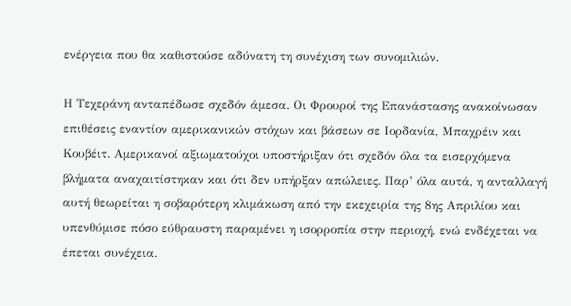ενέργεια που θα καθιστούσε αδύνατη τη συνέχιση των συνομιλιών.

Η Τεχεράνη ανταπέδωσε σχεδόν άμεσα. Οι Φρουροί της Επανάστασης ανακοίνωσαν επιθέσεις εναντίον αμερικανικών στόχων και βάσεων σε Ιορδανία, Μπαχρέιν και Κουβέιτ. Αμερικανοί αξιωματούχοι υποστήριξαν ότι σχεδόν όλα τα εισερχόμενα βλήματα αναχαιτίστηκαν και ότι δεν υπήρξαν απώλειες. Παρ’ όλα αυτά, η ανταλλαγή αυτή θεωρείται η σοβαρότερη κλιμάκωση από την εκεχειρία της 8ης Απριλίου και υπενθύμισε πόσο εύθραυστη παραμένει η ισορροπία στην περιοχή, ενώ ενδέχεται να έπεται συνέχεια.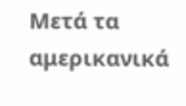Μετά τα αμερικανικά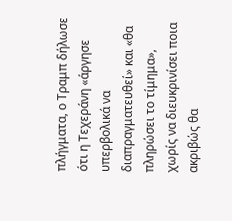πλήγματα, ο Τραμπ δήλωσε ότι η Τεχεράνη «άργησε υπερβολικά να διαπραγματευθεί» και «θα πληρώσει το τίμημα», χωρίς να διευκρινίσει ποια ακριβώς θα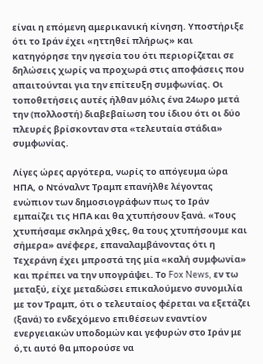είναι η επόμενη αμερικανική κίνηση. Υποστήριξε ότι το Ιράν έχει «ηττηθεί πλήρως» και κατηγόρησε την ηγεσία του ότι περιορίζεται σε δηλώσεις χωρίς να προχωρά στις αποφάσεις που απαιτούνται για την επίτευξη συμφωνίας. Οι τοποθετήσεις αυτές ήλθαν μόλις ένα 24ωρο μετά την (πολλοστή) διαβεβαίωση του ίδιου ότι οι δύο πλευρές βρίσκονταν στα «τελευταία στάδια» συμφωνίας.

Λίγες ώρες αργότερα, νωρίς το απόγευμα ώρα ΗΠΑ, ο Ντόναλντ Τραμπ επανήλθε λέγοντας ενώπιον των δημοσιογράφων πως το Ιράν εμπαίζει τις ΗΠΑ και θα χτυπήσουν ξανά. «Τους χτυπήσαμε σκληρά χθες, θα τους χτυπήσουμε και σήμερα» ανέφερε, επαναλαμβάνοντας ότι η Τεχεράνη έχει μπροστά της μία «καλή συμφωνία» και πρέπει να την υπογράψει. Το Fox News, εν τω μεταξύ, είχε μεταδώσει επικαλούμενο συνομιλία με τον Τραμπ, ότι ο τελευταίος φέρεται να εξετάζει (ξανά) το ενδεχόμενο επιθέσεων εναντίον ενεργειακών υποδομών και γεφυρών στο Ιράν με ό,τι αυτό θα μπορούσε να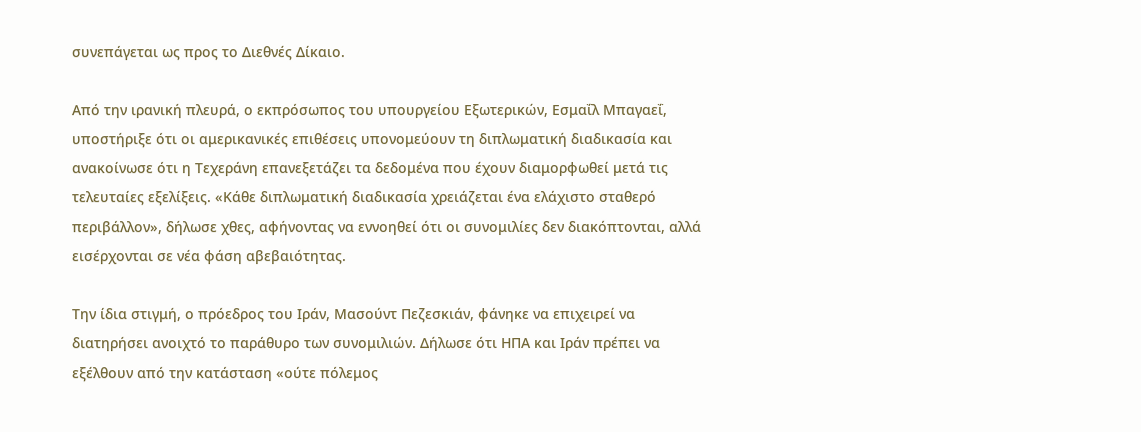συνεπάγεται ως προς το Διεθνές Δίκαιο.

Από την ιρανική πλευρά, ο εκπρόσωπος του υπουργείου Εξωτερικών, Εσμαΐλ Μπαγαεΐ, υποστήριξε ότι οι αμερικανικές επιθέσεις υπονομεύουν τη διπλωματική διαδικασία και ανακοίνωσε ότι η Τεχεράνη επανεξετάζει τα δεδομένα που έχουν διαμορφωθεί μετά τις τελευταίες εξελίξεις. «Κάθε διπλωματική διαδικασία χρειάζεται ένα ελάχιστο σταθερό περιβάλλον», δήλωσε χθες, αφήνοντας να εννοηθεί ότι οι συνομιλίες δεν διακόπτονται, αλλά εισέρχονται σε νέα φάση αβεβαιότητας.

Την ίδια στιγμή, ο πρόεδρος του Ιράν, Μασούντ Πεζεσκιάν, φάνηκε να επιχειρεί να διατηρήσει ανοιχτό το παράθυρο των συνομιλιών. Δήλωσε ότι ΗΠΑ και Ιράν πρέπει να εξέλθουν από την κατάσταση «ούτε πόλεμος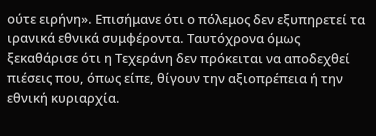ούτε ειρήνη». Επισήμανε ότι ο πόλεμος δεν εξυπηρετεί τα ιρανικά εθνικά συμφέροντα. Ταυτόχρονα όμως ξεκαθάρισε ότι η Τεχεράνη δεν πρόκειται να αποδεχθεί πιέσεις που, όπως είπε, θίγουν την αξιοπρέπεια ή την εθνική κυριαρχία.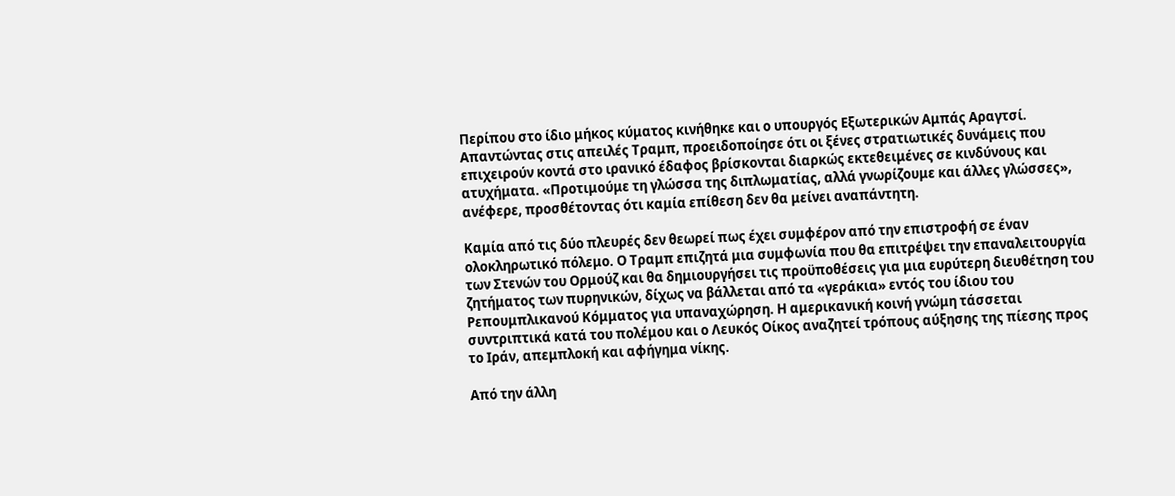Περίπου στο ίδιο μήκος κύματος κινήθηκε και ο υπουργός Εξωτερικών Αμπάς Αραγτσί. Απαντώντας στις απειλές Τραμπ, προειδοποίησε ότι οι ξένες στρατιωτικές δυνάμεις που επιχειρούν κοντά στο ιρανικό έδαφος βρίσκονται διαρκώς εκτεθειμένες σε κινδύνους και ατυχήματα. «Προτιμούμε τη γλώσσα της διπλωματίας, αλλά γνωρίζουμε και άλλες γλώσσες», ανέφερε, προσθέτοντας ότι καμία επίθεση δεν θα μείνει αναπάντητη.

Καμία από τις δύο πλευρές δεν θεωρεί πως έχει συμφέρον από την επιστροφή σε έναν ολοκληρωτικό πόλεμο. Ο Τραμπ επιζητά μια συμφωνία που θα επιτρέψει την επαναλειτουργία των Στενών του Ορμούζ και θα δημιουργήσει τις προϋποθέσεις για μια ευρύτερη διευθέτηση του ζητήματος των πυρηνικών, δίχως να βάλλεται από τα «γεράκια» εντός του ίδιου του Ρεπουμπλικανού Κόμματος για υπαναχώρηση. Η αμερικανική κοινή γνώμη τάσσεται συντριπτικά κατά του πολέμου και ο Λευκός Οίκος αναζητεί τρόπους αύξησης της πίεσης προς το Ιράν, απεμπλοκή και αφήγημα νίκης.

Από την άλλη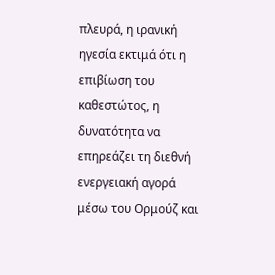πλευρά, η ιρανική ηγεσία εκτιμά ότι η επιβίωση του καθεστώτος, η δυνατότητα να επηρεάζει τη διεθνή ενεργειακή αγορά μέσω του Ορμούζ και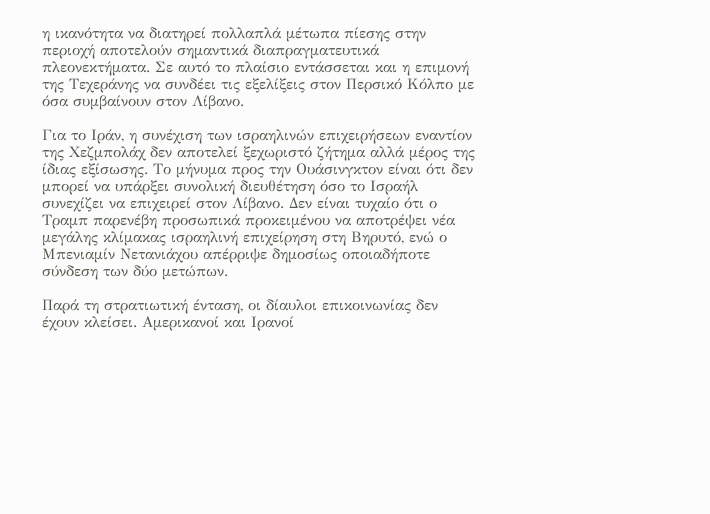η ικανότητα να διατηρεί πολλαπλά μέτωπα πίεσης στην περιοχή αποτελούν σημαντικά διαπραγματευτικά πλεονεκτήματα. Σε αυτό το πλαίσιο εντάσσεται και η επιμονή της Τεχεράνης να συνδέει τις εξελίξεις στον Περσικό Κόλπο με όσα συμβαίνουν στον Λίβανο.

Για το Ιράν, η συνέχιση των ισραηλινών επιχειρήσεων εναντίον της Χεζμπολάχ δεν αποτελεί ξεχωριστό ζήτημα αλλά μέρος της ίδιας εξίσωσης. Το μήνυμα προς την Ουάσινγκτον είναι ότι δεν μπορεί να υπάρξει συνολική διευθέτηση όσο το Ισραήλ συνεχίζει να επιχειρεί στον Λίβανο. Δεν είναι τυχαίο ότι ο Τραμπ παρενέβη προσωπικά προκειμένου να αποτρέψει νέα μεγάλης κλίμακας ισραηλινή επιχείρηση στη Βηρυτό, ενώ ο Μπενιαμίν Νετανιάχου απέρριψε δημοσίως οποιαδήποτε σύνδεση των δύο μετώπων.

Παρά τη στρατιωτική ένταση, οι δίαυλοι επικοινωνίας δεν έχουν κλείσει. Αμερικανοί και Ιρανοί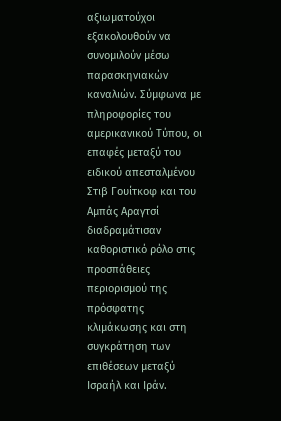αξιωματούχοι εξακολουθούν να συνομιλούν μέσω παρασκηνιακών καναλιών. Σύμφωνα με πληροφορίες του αμερικανικού Τύπου, οι επαφές μεταξύ του ειδικού απεσταλμένου Στιβ Γουίτκοφ και του Αμπάς Αραγτσί διαδραμάτισαν καθοριστικό ρόλο στις προσπάθειες περιορισμού της πρόσφατης κλιμάκωσης και στη συγκράτηση των επιθέσεων μεταξύ Ισραήλ και Ιράν.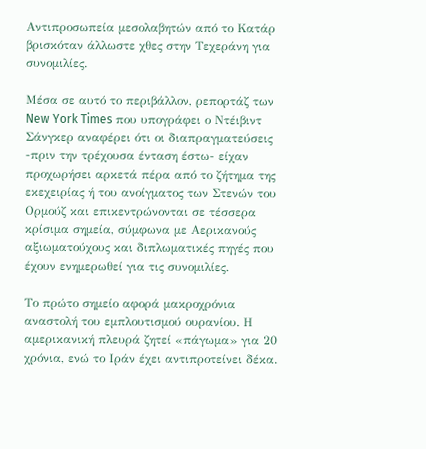Αντιπροσωπεία μεσολαβητών από το Κατάρ βρισκόταν άλλωστε χθες στην Τεχεράνη για συνομιλίες.

Μέσα σε αυτό το περιβάλλον, ρεπορτάζ των New York Times που υπογράφει ο Ντέιβιντ Σάνγκερ αναφέρει ότι οι διαπραγματεύσεις -πριν την τρέχουσα ένταση έστω- είχαν προχωρήσει αρκετά πέρα από το ζήτημα της εκεχειρίας ή του ανοίγματος των Στενών του Ορμούζ και επικεντρώνονται σε τέσσερα κρίσιμα σημεία, σύμφωνα με Αερικανούς αξιωματούχους και διπλωματικές πηγές που έχουν ενημερωθεί για τις συνομιλίες.

Το πρώτο σημείο αφορά μακροχρόνια αναστολή του εμπλουτισμού ουρανίου. Η αμερικανική πλευρά ζητεί «πάγωμα» για 20 χρόνια, ενώ το Ιράν έχει αντιπροτείνει δέκα.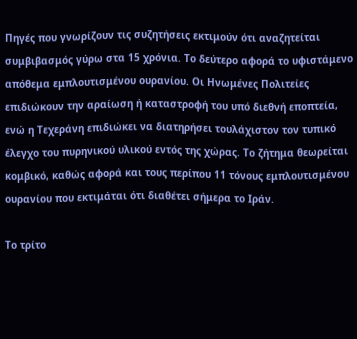Πηγές που γνωρίζουν τις συζητήσεις εκτιμούν ότι αναζητείται συμβιβασμός γύρω στα 15 χρόνια. Το δεύτερο αφορά το υφιστάμενο απόθεμα εμπλουτισμένου ουρανίου. Οι Ηνωμένες Πολιτείες επιδιώκουν την αραίωση ή καταστροφή του υπό διεθνή εποπτεία, ενώ η Τεχεράνη επιδιώκει να διατηρήσει τουλάχιστον τον τυπικό έλεγχο του πυρηνικού υλικού εντός της χώρας. Το ζήτημα θεωρείται κομβικό, καθώς αφορά και τους περίπου 11 τόνους εμπλουτισμένου ουρανίου που εκτιμάται ότι διαθέτει σήμερα το Ιράν.

Το τρίτο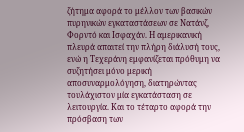ζήτημα αφορά το μέλλον των βασικών πυρηνικών εγκαταστάσεων σε Νατάνζ, Φορντό και Ισφαχάν. Η αμερικανική πλευρά απαιτεί την πλήρη διάλυσή τους, ενώ η Τεχεράνη εμφανίζεται πρόθυμη να συζητήσει μόνο μερική αποσυναρμολόγηση, διατηρώντας τουλάχιστον μία εγκατάσταση σε λειτουργία. Και το τέταρτο αφορά την πρόσβαση των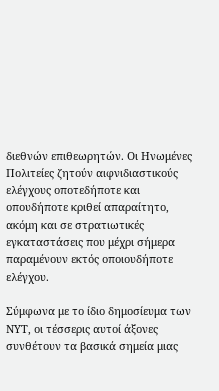διεθνών επιθεωρητών. Οι Ηνωμένες Πολιτείες ζητούν αιφνιδιαστικούς ελέγχους οποτεδήποτε και οπουδήποτε κριθεί απαραίτητο, ακόμη και σε στρατιωτικές εγκαταστάσεις που μέχρι σήμερα παραμένουν εκτός οποιουδήποτε ελέγχου.

Σύμφωνα με το ίδιο δημοσίευμα των NΥΤ, οι τέσσερις αυτοί άξονες συνθέτουν τα βασικά σημεία μιας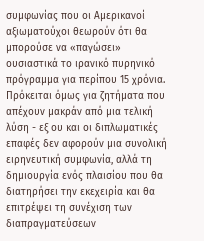συμφωνίας που οι Αμερικανοί αξιωματούχοι θεωρούν ότι θα μπορούσε να «παγώσει» ουσιαστικά το ιρανικό πυρηνικό πρόγραμμα για περίπου 15 χρόνια. Πρόκειται όμως για ζητήματα που απέχουν μακράν από μια τελική λύση - εξ ου και οι διπλωματικές επαφές δεν αφορούν μια συνολική ειρηνευτική συμφωνία, αλλά τη δημιουργία ενός πλαισίου που θα διατηρήσει την εκεχειρία και θα επιτρέψει τη συνέχιση των διαπραγματεύσεων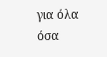για όλα όσα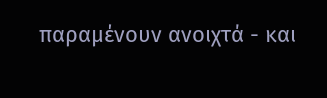παραμένουν ανοιχτά - και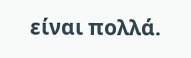είναι πολλά.